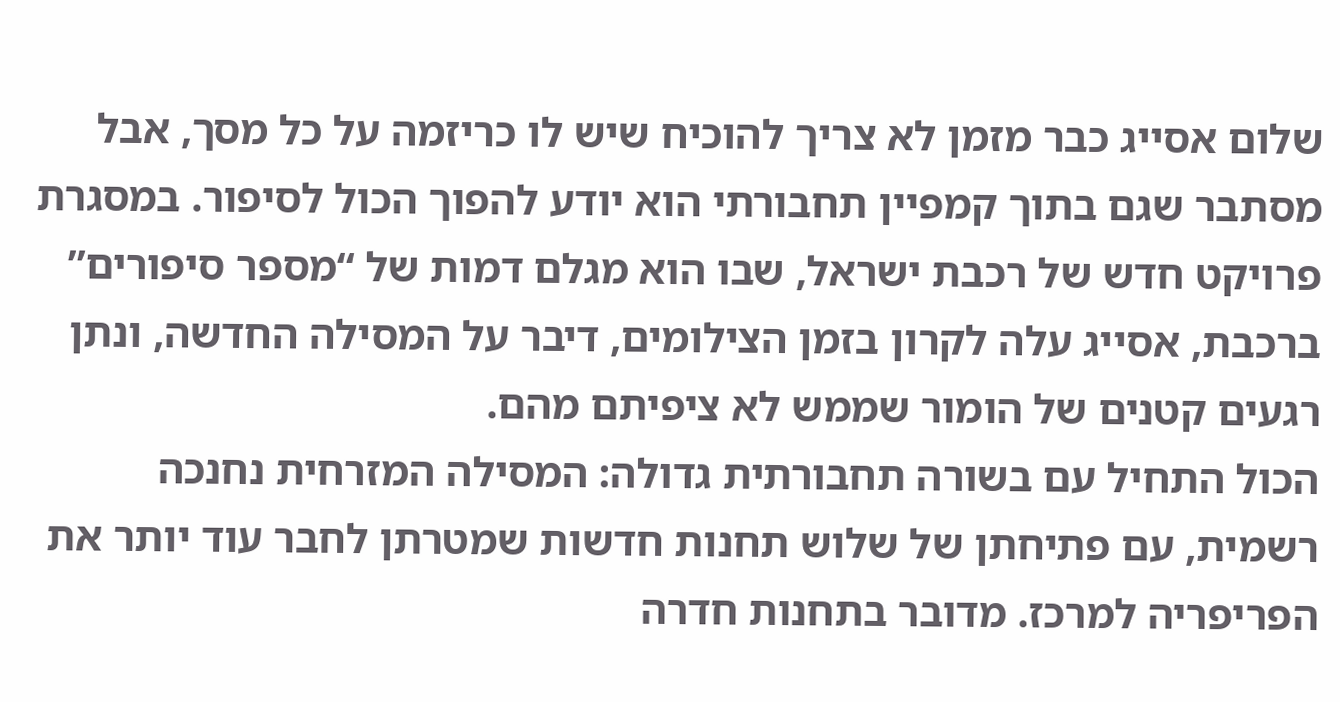שלום אסייג כבר מזמן לא צריך להוכיח שיש לו כריזמה על כל מסך, אבל מסתבר שגם בתוך קמפיין תחבורתי הוא יודע להפוך הכול לסיפור. במסגרת פרויקט חדש של רכבת ישראל, שבו הוא מגלם דמות של “מספר סיפורים” ברכבת, אסייג עלה לקרון בזמן הצילומים, דיבר על המסילה החדשה, ונתן רגעים קטנים של הומור שממש לא ציפיתם מהם.
הכול התחיל עם בשורה תחבורתית גדולה: המסילה המזרחית נחנכה רשמית, עם פתיחתן של שלוש תחנות חדשות שמטרתן לחבר עוד יותר את הפריפריה למרכז. מדובר בתחנות חדרה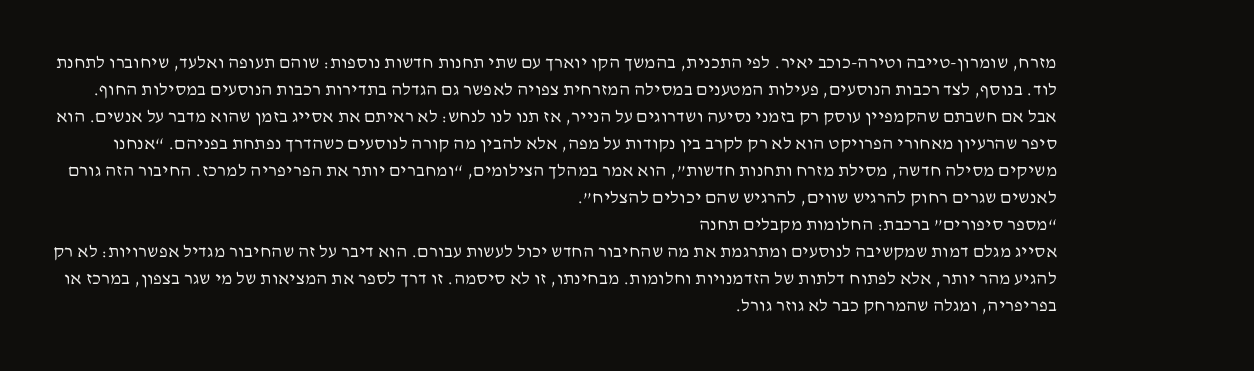מזרח, שומרון-טייבה וטירה-כוכב יאיר. לפי התכנית, בהמשך הקו יוארך עם שתי תחנות חדשות נוספות: שוהם תעופה ואלעד, שיחוברו לתחנת לוד. בנוסף, לצד רכבות הנוסעים, פעילות המטענים במסילה המזרחית צפויה לאפשר גם הגדלה בתדירות רכבות הנוסעים במסילות החוף.
אבל אם חשבתם שהקמפיין עוסק רק בזמני נסיעה ושדרוגים על הנייר, אז תנו לנו לנחש: לא ראיתם את אסייג בזמן שהוא מדבר על אנשים. הוא סיפר שהרעיון מאחורי הפרויקט הוא לא רק לקרב בין נקודות על מפה, אלא להבין מה קורה לנוסעים כשהדרך נפתחת בפניהם. “אנחנו משיקים מסילה חדשה, מסילת מזרח ותחנות חדשות”, הוא אמר במהלך הצילומים, “ומחברים יותר את הפריפריה למרכז. החיבור הזה גורם לאנשים שגרים רחוק להרגיש שווים, להרגיש שהם יכולים להצליח”.
“מספר סיפורים” ברכבת: החלומות מקבלים תחנה
אסייג מגלם דמות שמקשיבה לנוסעים ומתרגמת את מה שהחיבור החדש יכול לעשות עבורם. הוא דיבר על זה שהחיבור מגדיל אפשרויות: לא רק להגיע מהר יותר, אלא לפתוח דלתות של הזדמנויות וחלומות. מבחינתו, זו לא סיסמה. זו דרך לספר את המציאות של מי שגר בצפון, במרכז או בפריפריה, ומגלה שהמרחק כבר לא גוזר גורל.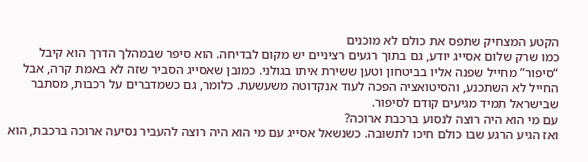הקטע המצחיק שתפס את כולם לא מוכנים
כמו שרק שלום אסייג יודע, גם בתוך רגעים רציניים יש מקום לבדיחה. הוא סיפר שבמהלך הדרך הוא קיבל “סיפור” מחייל שפנה אליו בביטחון וטען ששירת איתו בגולני. כמובן שאסייג הסביר שזה לא באמת קרה, אבל החייל לא השתכנע, והסיטואציה הפכה לעוד אנקדוטה משעשעת. כלומר, גם כשמדברים על רכבות, מסתבר שבישראל תמיד מגיעים קודם לסיפור.
עם מי הוא היה רוצה לנסוע ברכבת ארוכה?
ואז הגיע הרגע שבו כולם חיכו לתשובה. כשנשאל אסייג עם מי הוא היה רוצה להעביר נסיעה ארוכה ברכבת, הוא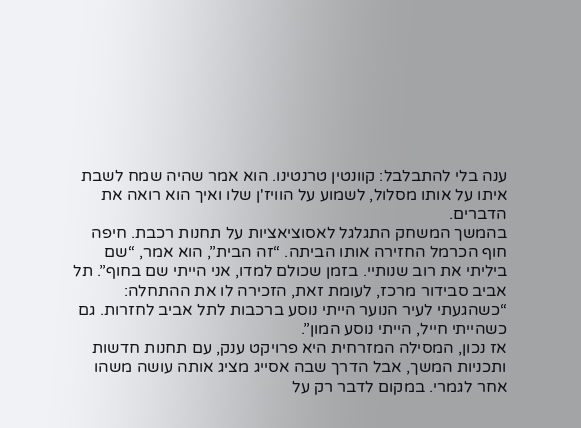ענה בלי להתבלבל: קוונטין טרנטינו. הוא אמר שהיה שמח לשבת איתו על אותו מסלול, לשמוע על הוויז'ן שלו ואיך הוא רואה את הדברים.
בהמשך המשחק התגלגל לאסוציאציות על תחנות רכבת. חיפה חוף הכרמל החזירה אותו הביתה. “זה הבית”, הוא אמר, “שם ביליתי את רוב שנותיי. בזמן שכולם למדו, אני הייתי שם בחוף”. תל אביב סבידור מרכז, לעומת זאת, הזכירה לו את ההתחלה: “כשהגעתי לעיר הנוער הייתי נוסע ברכבות לתל אביב לחזרות. גם כשהייתי חייל, הייתי נוסע המון”.
אז נכון, המסילה המזרחית היא פרויקט ענק, עם תחנות חדשות ותכניות המשך, אבל הדרך שבה אסייג מציג אותה עושה משהו אחר לגמרי. במקום לדבר רק על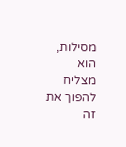מסילות, הוא מצליח להפוך את זה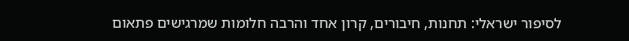לסיפור ישראלי: תחנות, חיבורים, קרון אחד והרבה חלומות שמרגישים פתאום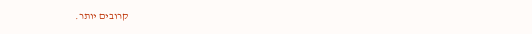קרובים יותר.